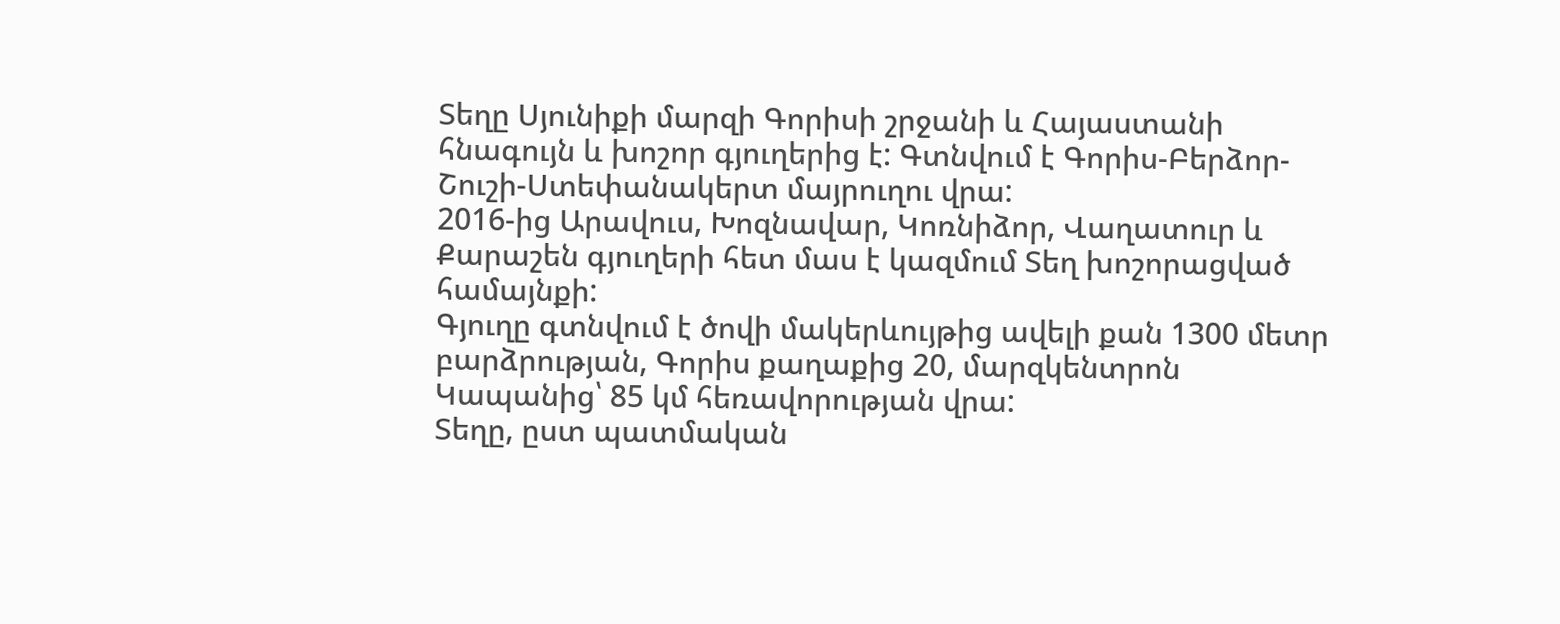Տեղը Սյունիքի մարզի Գորիսի շրջանի և Հայաստանի հնագույն և խոշոր գյուղերից է: Գտնվում է Գորիս-Բերձոր-Շուշի-Ստեփանակերտ մայրուղու վրա:
2016-ից Արավուս, Խոզնավար, Կոռնիձոր, Վաղատուր և Քարաշեն գյուղերի հետ մաս է կազմում Տեղ խոշորացված համայնքի:
Գյուղը գտնվում է ծովի մակերևույթից ավելի քան 1300 մետր բարձրության, Գորիս քաղաքից 20, մարզկենտրոն Կապանից՝ 85 կմ հեռավորության վրա:
Տեղը, ըստ պատմական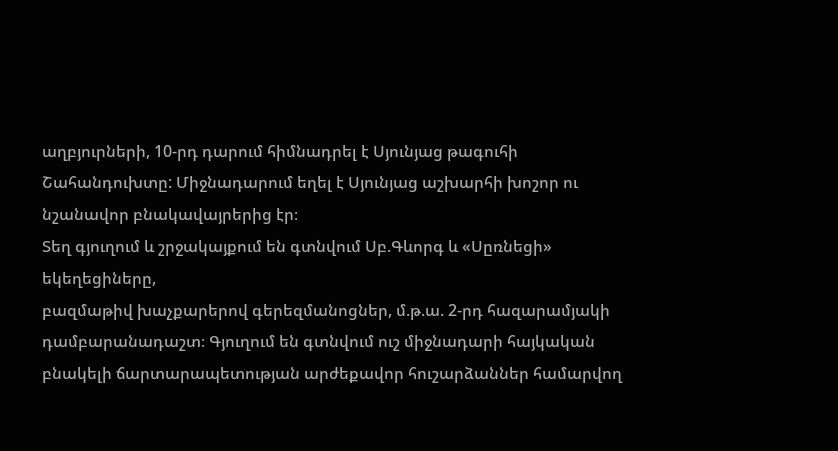աղբյուրների, 10-րդ դարում հիմնադրել է Սյունյաց թագուհի Շահանդուխտը: Միջնադարում եղել է Սյունյաց աշխարհի խոշոր ու նշանավոր բնակավայրերից էր։
Տեղ գյուղում և շրջակայքում են գտնվում Սբ.Գևորգ և «Սըռնեցի» եկեղեցիները,
բազմաթիվ խաչքարերով գերեզմանոցներ, մ.թ.ա. 2-րդ հազարամյակի
դամբարանադաշտ։ Գյուղում են գտնվում ուշ միջնադարի հայկական բնակելի ճարտարապետության արժեքավոր հուշարձաններ համարվող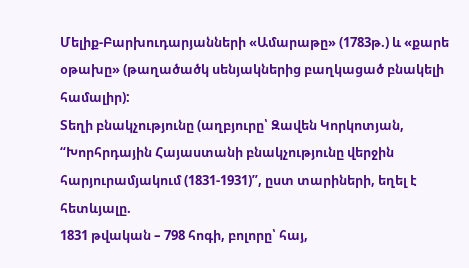Մելիք-Բարխուդարյանների «Ամարաթը» (1783թ.) և «քարե օթախը» (թաղածածկ սենյակներից բաղկացած բնակելի համալիր):
Տեղի բնակչությունը (աղբյուրը՝ Զավեն Կորկոտյան, “Խորհրդային Հայաստանի բնակչությունը վերջին հարյուրամյակում (1831-1931)”, ըստ տարիների, եղել է հետևյալը.
1831 թվական – 798 հոգի, բոլորը՝ հայ,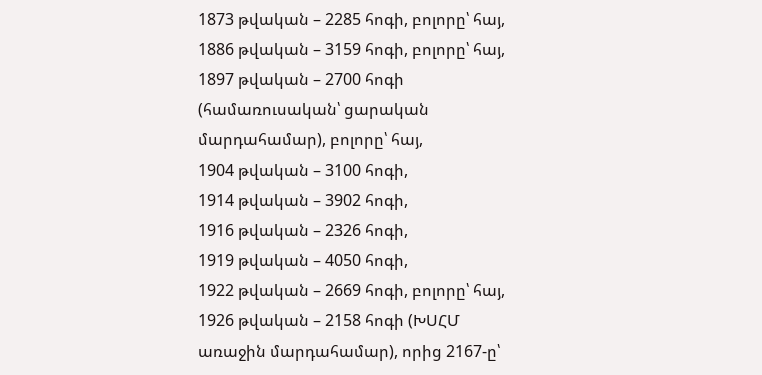1873 թվական – 2285 հոգի, բոլորը՝ հայ,
1886 թվական – 3159 հոգի, բոլորը՝ հայ,
1897 թվական – 2700 հոգի (համառուսական՝ ցարական մարդահամար), բոլորը՝ հայ,
1904 թվական – 3100 հոգի,
1914 թվական – 3902 հոգի,
1916 թվական – 2326 հոգի,
1919 թվական – 4050 հոգի,
1922 թվական – 2669 հոգի, բոլորը՝ հայ,
1926 թվական – 2158 հոգի (ԽՍՀՄ առաջին մարդահամար), որից 2167-ը՝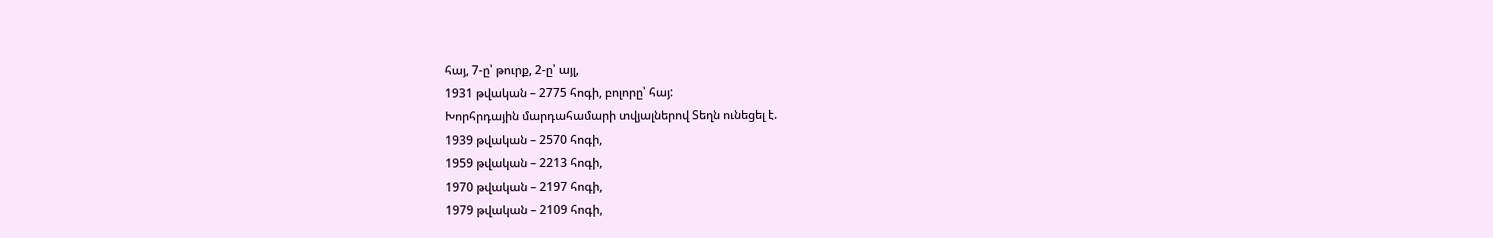հայ, 7-ը՝ թուրք, 2-ը՝ այլ,
1931 թվական – 2775 հոգի, բոլորը՝ հայ:
Խորհրդային մարդահամարի տվյալներով Տեղն ունեցել է.
1939 թվական – 2570 հոգի,
1959 թվական – 2213 հոգի,
1970 թվական – 2197 հոգի,
1979 թվական – 2109 հոգի,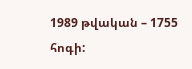1989 թվական – 1755 հոգի: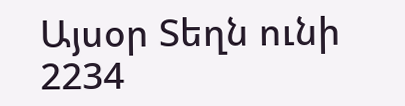Այսօր Տեղն ունի 2234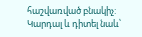հաշվառված բնակիչ:
Կարդալ և դիտել նաև՝